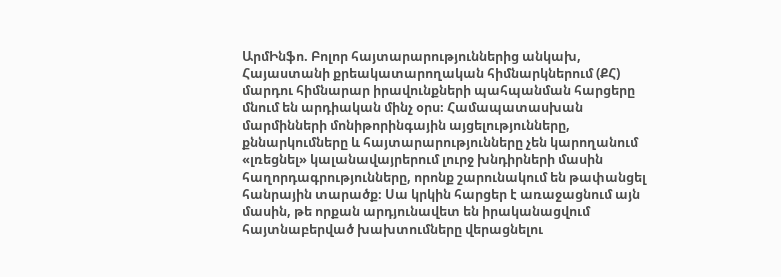ԱրմԻնֆո. Բոլոր հայտարարություններից անկախ, Հայաստանի քրեակատարողական հիմնարկներում (ՔՀ) մարդու հիմնարար իրավունքների պահպանման հարցերը մնում են արդիական մինչ օրս։ Համապատասխան մարմինների մոնիթորինգային այցելությունները, քննարկումները և հայտարարությունները չեն կարողանում «լռեցնել» կալանավայրերում լուրջ խնդիրների մասին հաղորդագրությունները, որոնք շարունակում են թափանցել հանրային տարածք։ Սա կրկին հարցեր է առաջացնում այն մասին, թե որքան արդյունավետ են իրականացվում հայտնաբերված խախտումները վերացնելու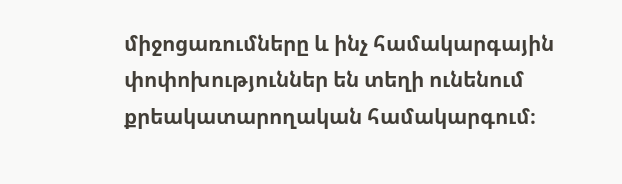միջոցառումները և ինչ համակարգային փոփոխություններ են տեղի ունենում քրեակատարողական համակարգում։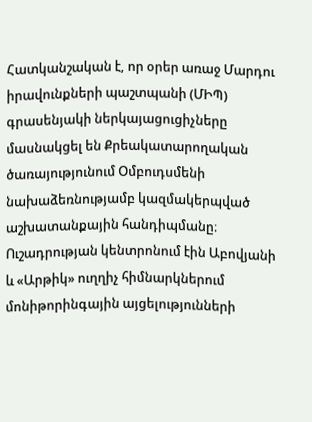Հատկանշական է, որ օրեր առաջ Մարդու իրավունքների պաշտպանի (ՄԻՊ) գրասենյակի ներկայացուցիչները մասնակցել են Քրեակատարողական ծառայությունում Օմբուդսմենի նախաձեռնությամբ կազմակերպված աշխատանքային հանդիպմանը։ Ուշադրության կենտրոնում էին Աբովյանի և «Արթիկ» ուղղիչ հիմնարկներում մոնիթորինգային այցելությունների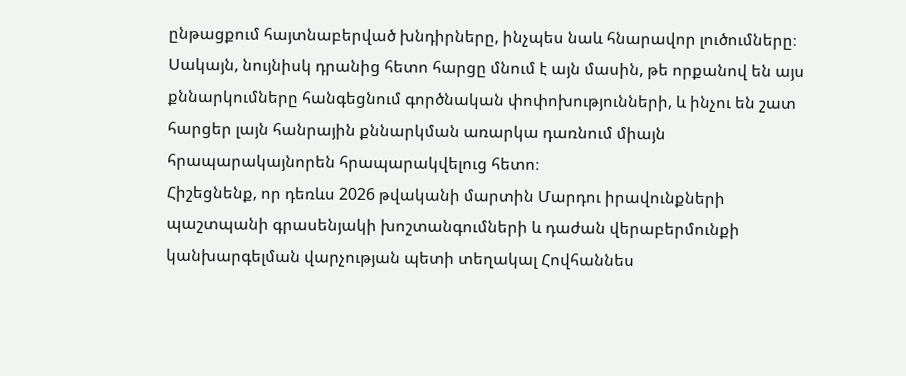ընթացքում հայտնաբերված խնդիրները, ինչպես նաև հնարավոր լուծումները։ Սակայն, նույնիսկ դրանից հետո հարցը մնում է այն մասին, թե որքանով են այս քննարկումները հանգեցնում գործնական փոփոխությունների, և ինչու են շատ հարցեր լայն հանրային քննարկման առարկա դառնում միայն հրապարակայնորեն հրապարակվելուց հետո։
Հիշեցնենք, որ դեռևս 2026 թվականի մարտին Մարդու իրավունքների պաշտպանի գրասենյակի խոշտանգումների և դաժան վերաբերմունքի կանխարգելման վարչության պետի տեղակալ Հովհաննես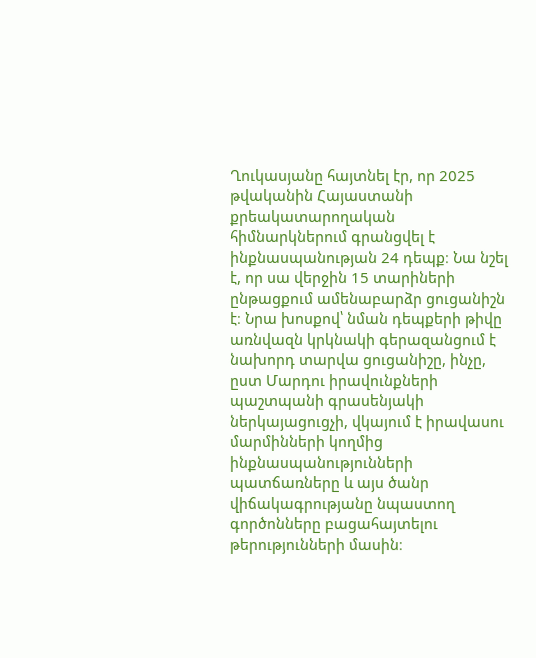Ղուկասյանը հայտնել էր, որ 2025 թվականին Հայաստանի քրեակատարողական հիմնարկներում գրանցվել է ինքնասպանության 24 դեպք։ Նա նշել է, որ սա վերջին 15 տարիների ընթացքում ամենաբարձր ցուցանիշն է։ Նրա խոսքով՝ նման դեպքերի թիվը առնվազն կրկնակի գերազանցում է նախորդ տարվա ցուցանիշը, ինչը, ըստ Մարդու իրավունքների պաշտպանի գրասենյակի ներկայացուցչի, վկայում է իրավասու մարմինների կողմից ինքնասպանությունների պատճառները և այս ծանր վիճակագրությանը նպաստող գործոնները բացահայտելու թերությունների մասին։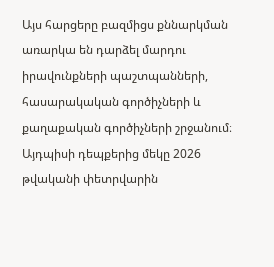Այս հարցերը բազմիցս քննարկման առարկա են դարձել մարդու իրավունքների պաշտպանների, հասարակական գործիչների և քաղաքական գործիչների շրջանում։ Այդպիսի դեպքերից մեկը 2026 թվականի փետրվարին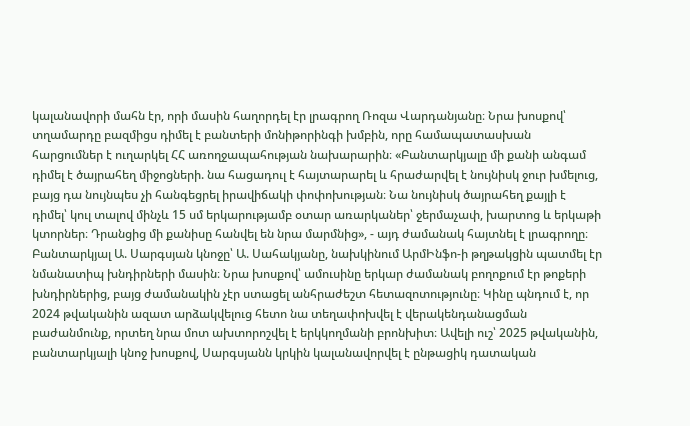կալանավորի մահն էր, որի մասին հաղորդել էր լրագրող Ռոզա Վարդանյանը։ Նրա խոսքով՝ տղամարդը բազմիցս դիմել է բանտերի մոնիթորինգի խմբին, որը համապատասխան հարցումներ է ուղարկել ՀՀ առողջապահության նախարարին։ «Բանտարկյալը մի քանի անգամ դիմել է ծայրահեղ միջոցների. նա հացադուլ է հայտարարել և հրաժարվել է նույնիսկ ջուր խմելուց, բայց դա նույնպես չի հանգեցրել իրավիճակի փոփոխության։ Նա նույնիսկ ծայրահեղ քայլի է դիմել՝ կուլ տալով մինչև 15 սմ երկարությամբ օտար առարկաներ՝ ջերմաչափ, խարտոց և երկաթի կտորներ։ Դրանցից մի քանիսը հանվել են նրա մարմնից», - այդ ժամանակ հայտնել է լրագրողը։
Բանտարկյալ Ա. Սարգսյան կնոջը՝ Ա. Սահակյանը, նախկինում ԱրմԻնֆո-ի թղթակցին պատմել էր նմանատիպ խնդիրների մասին։ Նրա խոսքով՝ ամուսինը երկար ժամանակ բողոքում էր թոքերի խնդիրներից, բայց ժամանակին չէր ստացել անհրաժեշտ հետազոտությունը։ Կինը պնդում է, որ 2024 թվականին ազատ արձակվելուց հետո նա տեղափոխվել է վերակենդանացման բաժանմունք, որտեղ նրա մոտ ախտորոշվել է երկկողմանի բրոնխիտ։ Ավելի ուշ՝ 2025 թվականին, բանտարկյալի կնոջ խոսքով, Սարգսյանն կրկին կալանավորվել է ընթացիկ դատական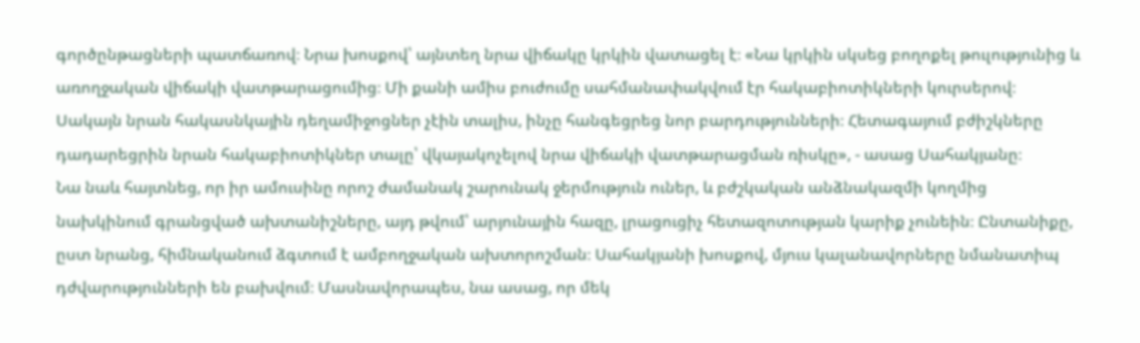գործընթացների պատճառով։ Նրա խոսքով՝ այնտեղ նրա վիճակը կրկին վատացել է։ «Նա կրկին սկսեց բողոքել թուլությունից և առողջական վիճակի վատթարացումից։ Մի քանի ամիս բուժումը սահմանափակվում էր հակաբիոտիկների կուրսերով։ Սակայն նրան հակասնկային դեղամիջոցներ չէին տալիս, ինչը հանգեցրեց նոր բարդությունների։ Հետագայում բժիշկները դադարեցրին նրան հակաբիոտիկներ տալը՝ վկայակոչելով նրա վիճակի վատթարացման ռիսկը», - ասաց Սահակյանը։
Նա նաև հայտնեց, որ իր ամուսինը որոշ ժամանակ շարունակ ջերմություն ուներ, և բժշկական անձնակազմի կողմից նախկինում գրանցված ախտանիշները, այդ թվում՝ արյունային հազը, լրացուցիչ հետազոտության կարիք չունեին։ Ընտանիքը, ըստ նրանց, հիմնականում ձգտում է ամբողջական ախտորոշման։ Սահակյանի խոսքով, մյուս կալանավորները նմանատիպ դժվարությունների են բախվում։ Մասնավորապես, նա ասաց, որ մեկ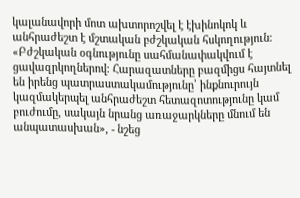կալանավորի մոտ ախտորոշվել է էխինոկոկ և անհրաժեշտ է մշտական բժշկական հսկողություն։ «Բժշկական օգնությունը սահմանափակվում է ցավազրկողներով։ Հարազատները բազմիցս հայտնել են իրենց պատրաստակամությունը՝ ինքնուրույն կազմակերպել անհրաժեշտ հետազոտությունը կամ բուժումը, սակայն նրանց առաջարկները մնում են անպատասխան», - նշեց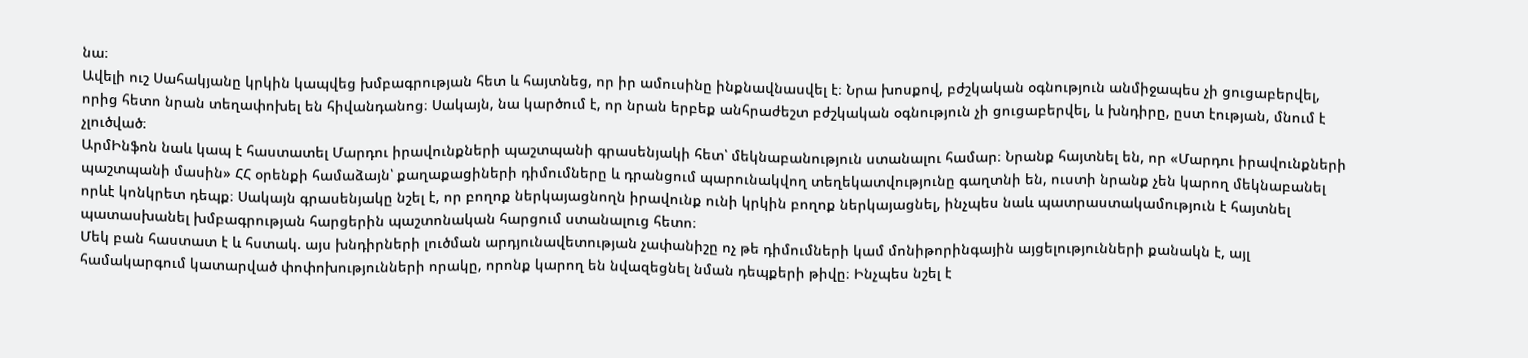նա։
Ավելի ուշ Սահակյանը կրկին կապվեց խմբագրության հետ և հայտնեց, որ իր ամուսինը ինքնավնասվել է։ Նրա խոսքով, բժշկական օգնություն անմիջապես չի ցուցաբերվել, որից հետո նրան տեղափոխել են հիվանդանոց։ Սակայն, նա կարծում է, որ նրան երբեք անհրաժեշտ բժշկական օգնություն չի ցուցաբերվել, և խնդիրը, ըստ էության, մնում է չլուծված։
ԱրմԻնֆոն նաև կապ է հաստատել Մարդու իրավունքների պաշտպանի գրասենյակի հետ՝ մեկնաբանություն ստանալու համար։ Նրանք հայտնել են, որ «Մարդու իրավունքների պաշտպանի մասին» ՀՀ օրենքի համաձայն՝ քաղաքացիների դիմումները և դրանցում պարունակվող տեղեկատվությունը գաղտնի են, ուստի նրանք չեն կարող մեկնաբանել որևէ կոնկրետ դեպք։ Սակայն գրասենյակը նշել է, որ բողոք ներկայացնողն իրավունք ունի կրկին բողոք ներկայացնել, ինչպես նաև պատրաստակամություն է հայտնել պատասխանել խմբագրության հարցերին պաշտոնական հարցում ստանալուց հետո։
Մեկ բան հաստատ է և հստակ. այս խնդիրների լուծման արդյունավետության չափանիշը ոչ թե դիմումների կամ մոնիթորինգային այցելությունների քանակն է, այլ համակարգում կատարված փոփոխությունների որակը, որոնք կարող են նվազեցնել նման դեպքերի թիվը։ Ինչպես նշել է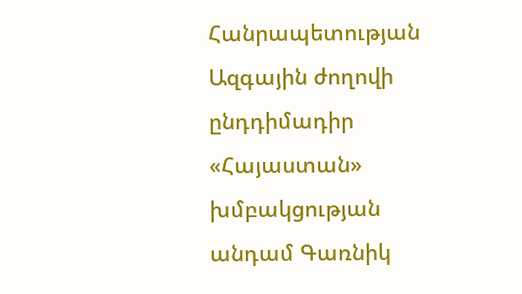Հանրապետության Ազգային ժողովի ընդդիմադիր «Հայաստան» խմբակցության անդամ Գառնիկ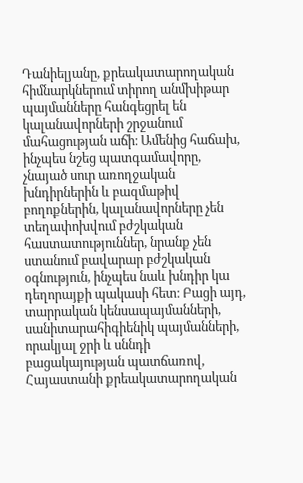Դանիելյանը, քրեակատարողական հիմնարկներում տիրող անմխիթար պայմանները հանգեցրել են կալանավորների շրջանում մահացության աճի։ Ամենից հաճախ, ինչպես նշեց պատգամավորը, չնայած սուր առողջական խնդիրներին և բազմաթիվ բողոքներին, կալանավորները չեն տեղափոխվում բժշկական հաստատություններ, նրանք չեն ստանում բավարար բժշկական օգնություն, ինչպես նաև խնդիր կա դեղորայքի պակասի հետ։ Բացի այդ, տարրական կենսապայմանների, սանիտարահիգիենիկ պայմանների, որակյալ ջրի և սննդի բացակայության պատճառով, Հայաստանի քրեակատարողական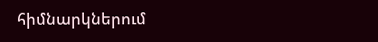հիմնարկներում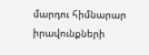մարդու հիմնարար իրավունքների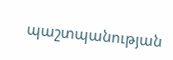պաշտպանության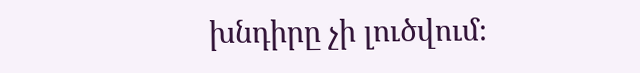խնդիրը չի լուծվում։